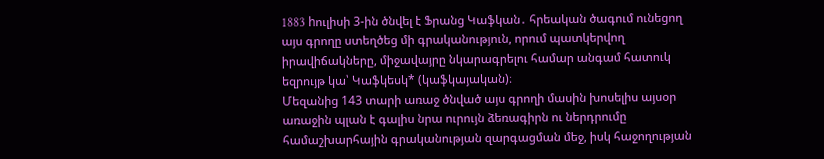1883 hուլիսի 3-ին ծնվել է Ֆրանց Կաֆկան․ հրեական ծագում ունեցող այս գրողը ստեղծեց մի գրականություն, որում պատկերվող իրավիճակները, միջավայրը նկարագրելու համար անգամ հատուկ եզրույթ կա՝ Կաֆկեսկ* (կաֆկայական)։
Մեզանից 143 տարի առաջ ծնված այս գրողի մասին խոսելիս այսօր առաջին պլան է գալիս նրա ուրույն ձեռագիրն ու ներդրումը համաշխարհային գրականության զարգացման մեջ, իսկ հաջողության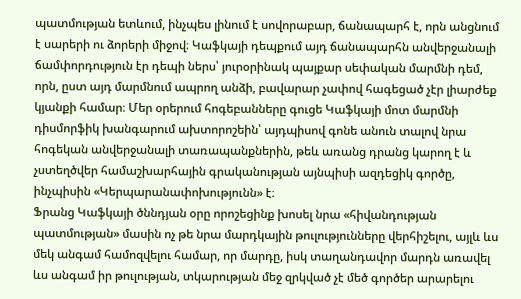պատմության ետևում, ինչպես լինում է սովորաբար, ճանապարհ է, որն անցնում է սարերի ու ձորերի միջով։ Կաֆկայի դեպքում այդ ճանապարհն անվերջանալի ճամփորդություն էր դեպի ներս՝ յուրօրինակ պայքար սեփական մարմնի դեմ, որն, ըստ այդ մարմնում ապրող անձի, բավարար չափով հագեցած չէր լիարժեք կյանքի համար։ Մեր օրերում հոգեբանները գուցե Կաֆկայի մոտ մարմնի դիսմորֆիկ խանգարում ախտորոշեին՝ այդպիսով գոնե անուն տալով նրա հոգեկան անվերջանալի տառապանքներին, թեև առանց դրանց կարող է և չստեղծվեր համաշխարհային գրականության այնպիսի ազդեցիկ գործը, ինչպիսին «Կերպարանափոխությունն» է։
Ֆրանց Կաֆկայի ծննդյան օրը որոշեցինք խոսել նրա «հիվանդության պատմության» մասին ոչ թե նրա մարդկային թուլությունները վերհիշելու, այլև ևս մեկ անգամ համոզվելու համար, որ մարդը, իսկ տաղանդավոր մարդն առավել ևս անգամ իր թուլության, տկարության մեջ զրկված չէ մեծ գործեր արարելու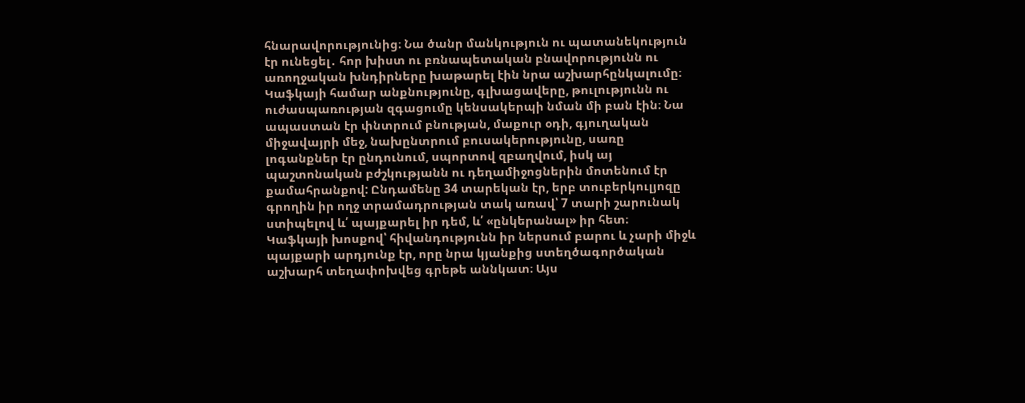հնարավորությունից։ Նա ծանր մանկություն ու պատանեկություն էր ունեցել․ հոր խիստ ու բռնապետական բնավորությունն ու առողջական խնդիրները խաթարել էին նրա աշխարհընկալումը։
Կաֆկայի համար անքնությունը, գլխացավերը, թուլությունն ու ուժասպառության զգացումը կենսակերպի նման մի բան էին։ Նա ապաստան էր փնտրում բնության, մաքուր օդի, գյուղական միջավայրի մեջ, նախընտրում բուսակերությունը, սառը լոգանքներ էր ընդունում, սպորտով զբաղվում, իսկ այ պաշտոնական բժշկությանն ու դեղամիջոցներին մոտենում էր քամահրանքով: Ընդամենը 34 տարեկան էր, երբ տուբերկուլյոզը գրողին իր ողջ տրամադրության տակ առավ՝ 7 տարի շարունակ ստիպելով և՛ պայքարել իր դեմ, և՛ «ընկերանալ» իր հետ։
Կաֆկայի խոսքով՝ հիվանդությունն իր ներսում բարու և չարի միջև պայքարի արդյունք էր, որը նրա կյանքից ստեղծագործական աշխարհ տեղափոխվեց գրեթե աննկատ։ Այս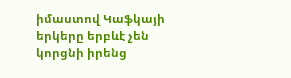իմաստով Կաֆկայի երկերը երբևէ չեն կորցնի իրենց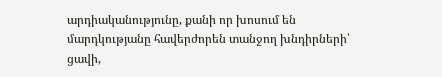արդիականությունը, քանի որ խոսում են մարդկությանը հավերժորեն տանջող խնդիրների՝ ցավի,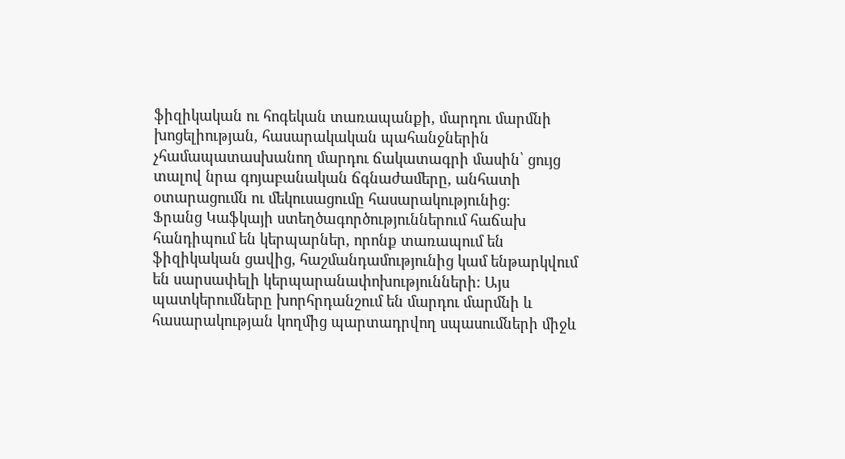ֆիզիկական ու հոգեկան տառապանքի, մարդու մարմնի խոցելիության, հասարակական պահանջներին չհամապատասխանող մարդու ճակատագրի մասին՝ ցույց տալով նրա գոյաբանական ճգնաժամերը, անհատի օտարացումն ու մեկուսացումը հասարակությունից։
Ֆրանց Կաֆկայի ստեղծագործություններում հաճախ հանդիպում են կերպարներ, որոնք տառապում են ֆիզիկական ցավից, հաշմանդամությունից կամ ենթարկվում են սարսափելի կերպարանափոխությունների։ Այս պատկերումները խորհրդանշում են մարդու մարմնի և հասարակության կողմից պարտադրվող սպասումների միջև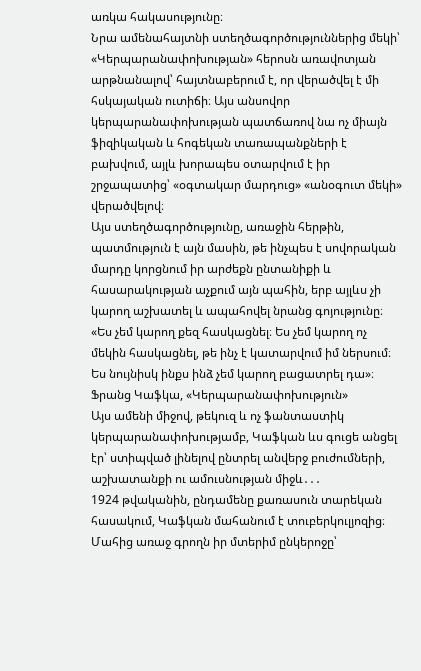առկա հակասությունը։
Նրա ամենահայտնի ստեղծագործություններից մեկի՝ «Կերպարանափոխության» հերոսն առավոտյան արթնանալով՝ հայտնաբերում է, որ վերածվել է մի հսկայական ուտիճի։ Այս անսովոր կերպարանափոխության պատճառով նա ոչ միայն ֆիզիկական և հոգեկան տառապանքների է բախվում, այլև խորապես օտարվում է իր շրջապատից՝ «օգտակար մարդուց» «անօգուտ մեկի» վերածվելով։
Այս ստեղծագործությունը, առաջին հերթին, պատմություն է այն մասին, թե ինչպես է սովորական մարդը կորցնում իր արժեքն ընտանիքի և հասարակության աչքում այն պահին, երբ այլևս չի կարող աշխատել և ապահովել նրանց գոյությունը։
«Ես չեմ կարող քեզ հասկացնել։ Ես չեմ կարող ոչ մեկին հասկացնել, թե ինչ է կատարվում իմ ներսում։ Ես նույնիսկ ինքս ինձ չեմ կարող բացատրել դա»։
Ֆրանց Կաֆկա, «Կերպարանափոխություն»
Այս ամենի միջով, թեկուզ և ոչ ֆանտաստիկ կերպարանափոխությամբ, Կաֆկան ևս գուցե անցել էր՝ ստիպված լինելով ընտրել անվերջ բուժումների, աշխատանքի ու ամուսնության միջև․․․
1924 թվականին, ընդամենը քառասուն տարեկան հասակում, Կաֆկան մահանում է տուբերկուլյոզից։
Մահից առաջ գրողն իր մտերիմ ընկերոջը՝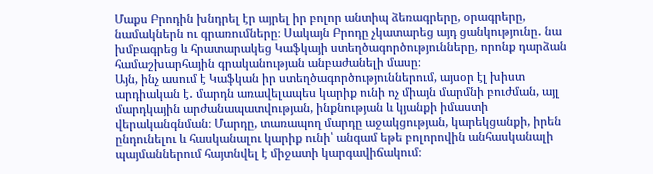Մաքս Բրոդին խնդրել էր այրել իր բոլոր անտիպ ձեռագրերը, օրագրերը, նամակներն ու գրառումները։ Սակայն Բրոդը չկատարեց այդ ցանկությունը․ նա խմբագրեց և հրատարակեց Կաֆկայի ստեղծագործությունները, որոնք դարձան համաշխարհային գրականության անբաժանելի մասը։
Այն, ինչ ասում է Կաֆկան իր ստեղծագործություններում, այսօր էլ խիստ արդիական է․ մարդն առավելապես կարիք ունի ոչ միայն մարմնի բուժման, այլ մարդկային արժանապատվության, ինքնության և կյանքի իմաստի վերականգնման։ Մարդը, տառապող մարդը աջակցության, կարեկցանքի, իրեն ընդունելու և հասկանալու կարիք ունի՝ անգամ եթե բոլորովին անհասկանալի պայմաններում հայտնվել է միջատի կարգավիճակում։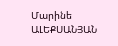Մարինե ԱԼԵՔՍԱՆՅԱՆ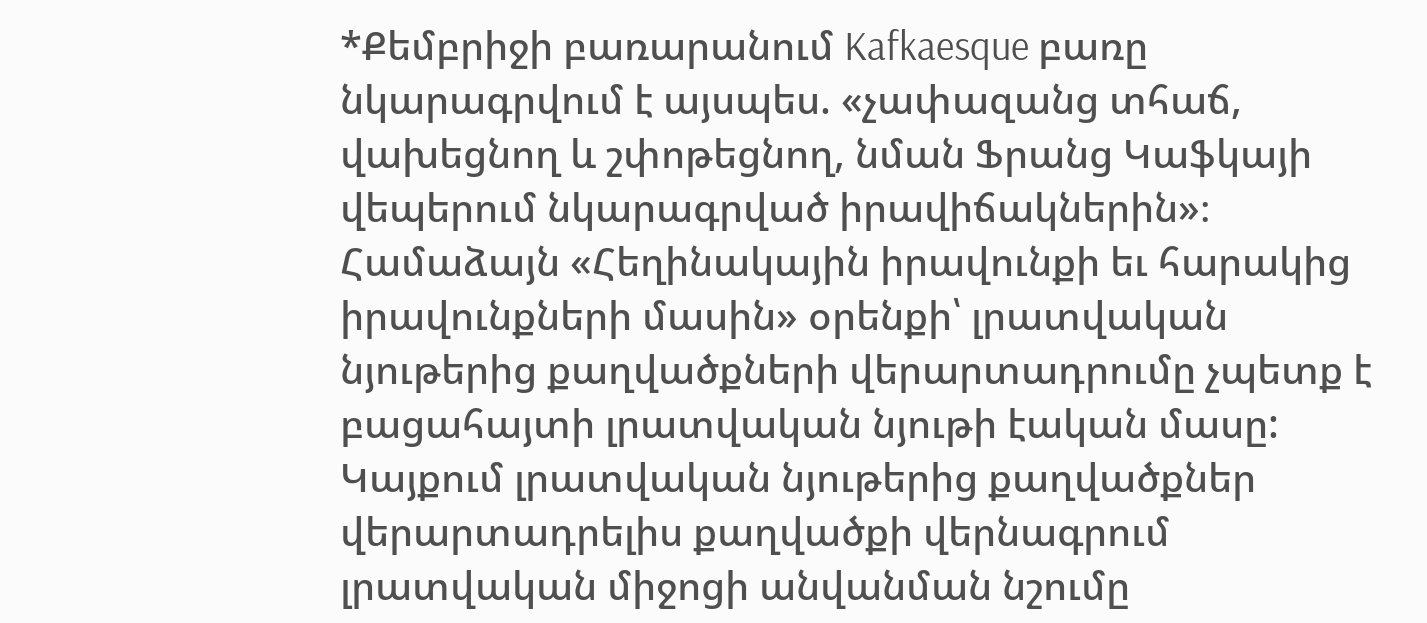*Քեմբրիջի բառարանում Kafkaesque բառը նկարագրվում է այսպես. «չափազանց տհաճ, վախեցնող և շփոթեցնող, նման Ֆրանց Կաֆկայի վեպերում նկարագրված իրավիճակներին»։
Համաձայն «Հեղինակային իրավունքի եւ հարակից իրավունքների մասին» օրենքի՝ լրատվական նյութերից քաղվածքների վերարտադրումը չպետք է բացահայտի լրատվական նյութի էական մասը: Կայքում լրատվական նյութերից քաղվածքներ վերարտադրելիս քաղվածքի վերնագրում լրատվական միջոցի անվանման նշումը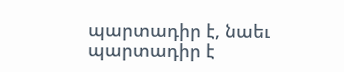պարտադիր է, նաեւ պարտադիր է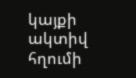կայքի ակտիվ հղումի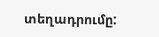տեղադրումը: